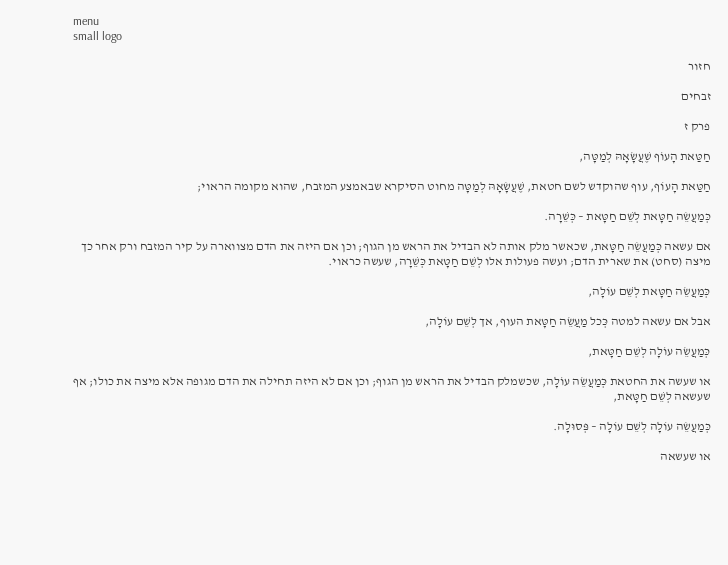menu
small logo

חזור

זבחים

פרק ז

חַטַּאת הָעוֹף שֶׁעֲשָׂאָהּ לְמַטָּה,

חַטַּאת הָעוֹף, עוף שהוקדש לשם חטאת, שֶׁעֲשָׂאָהּ לְמַטָּה מחוט הסיקרא שבאמצע המזבח, שהוא מקומה הראוי;

כְּמַעֲשֵׂה חַטָּאת לְשֵׁם חַטָּאת – כְּשֵׁרָה.

אם עשאה כְּמַעֲשֵׂה חַטָּאת, שכאשר מלק אותה לא הבדיל את הראש מן הגוף; וכן אם היזה את הדם מצווארה על קיר המזבח ורק אחר כך מיצה (סחט) את שארית הדם; ועשה פעולות אלו לְשֵׁם חַטָּאת כְּשֵׁרָה, שעשה כראוי.

כְּמַעֲשֵׂה חַטָּאת לְשֵׁם עוֹלָה,

אבל אם עשאה למטה כְּכל מַעֲשֵׂה חַטָּאת העוף, אך לְשֵׁם עוֹלָה,

כְּמַעֲשֵׂה עוֹלָה לְשֵׁם חַטָּאת,

או שעשה את החטאת כְּמַעֲשֵׂה עוֹלָה, שכשמלק הבדיל את הראש מן הגוף; וכן אם לא היזה תחילה את הדם מגופה אלא מיצה את כולו; אף שעשאה לְשֵׁם חַטָּאת,

כְּמַעֲשֵׂה עוֹלָה לְשֵׁם עוֹלָה – פְּסוּלָה.

או שעשאה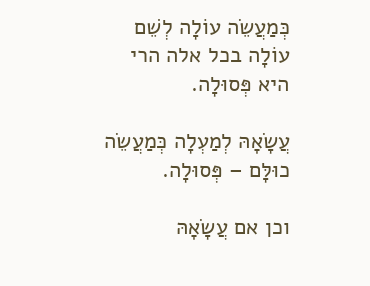כְּמַעֲשֵׂה עוֹלָה לְשֵׁם עוֹלָה בכל אלה הרי היא פְּסוּלָה.

עֲשָׂאָהּ לְמַעְלָה כְּמַעֲשֵׂה כוּלָּם – פְּסוּלָה.

וכן אם עֲשָׂאָהּ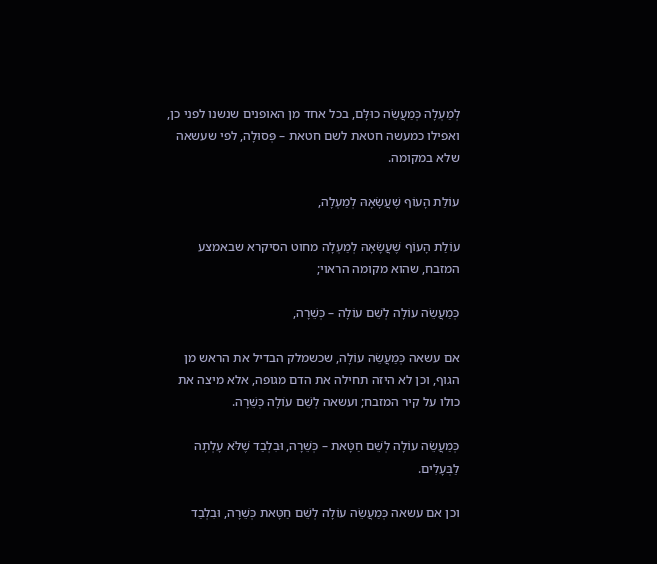לְמַעְלָה כְּמַעֲשֵׂה כוּלָּם, בכל אחד מן האופנים שנשנו לפני כן, ואפילו כמעשה חטאת לשם חטאת – פְּסוּלָה, לפי שעשאה שלא במקומה.

עוֹלַת הָעוֹף שֶׁעֲשָׂאָהּ לְמַעְלָה,

עוֹלַת הָעוֹף שֶׁעֲשָׂאָהּ לְמַעְלָה מחוט הסיקרא שבאמצע המזבח, שהוא מקומה הראוי;

כְּמַעֲשֵׂה עוֹלָה לְשֵׁם עוֹלָה – כְּשֵׁרָה,

אם עשאה כְּמַעֲשֵׂה עוֹלָה, שכשמלק הבדיל את הראש מן הגוף, וכן לא היזה תחילה את הדם מגופה, אלא מיצה את כולו על קיר המזבח; ועשאה לְשֵׁם עוֹלָה כְּשֵׁרָה.

כְּמַעֲשֵׂה עוֹלָה לְשֵׁם חַטָּאת – כְּשֵׁרָה, וּבִלְבַד שֶׁלֹּא עָלְתָה לַבְּעָלִים.

וכן אם עשאה כְּמַעֲשֵׂה עוֹלָה לְשֵׁם חַטָּאת כְּשֵׁרָה, וּבִלְבַד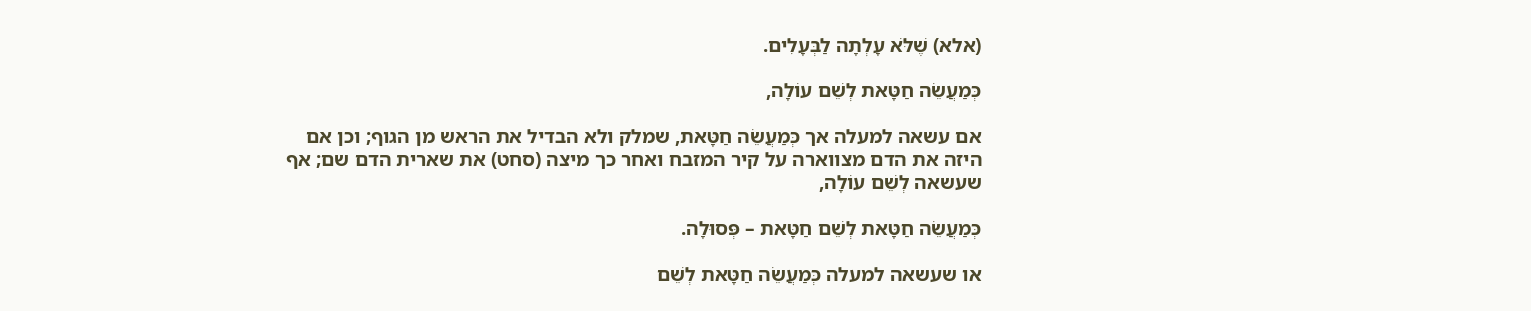(אלא) שֶׁלֹּא עָלְתָה לַבְּעָלִים.

כְּמַעֲשֵׂה חַטָּאת לְשֵׁם עוֹלָה,

אם עשאה למעלה אך כְּמַעֲשֵׂה חַטָּאת, שמלק ולא הבדיל את הראש מן הגוף; וכן אם היזה את הדם מצווארה על קיר המזבח ואחר כך מיצה (סחט) את שארית הדם שם; אף שעשאה לְשֵׁם עוֹלָה,

כְּמַעֲשֵׂה חַטָּאת לְשֵׁם חַטָּאת – פְּסוּלָה.

או שעשאה למעלה כְּמַעֲשֵׂה חַטָּאת לְשֵׁם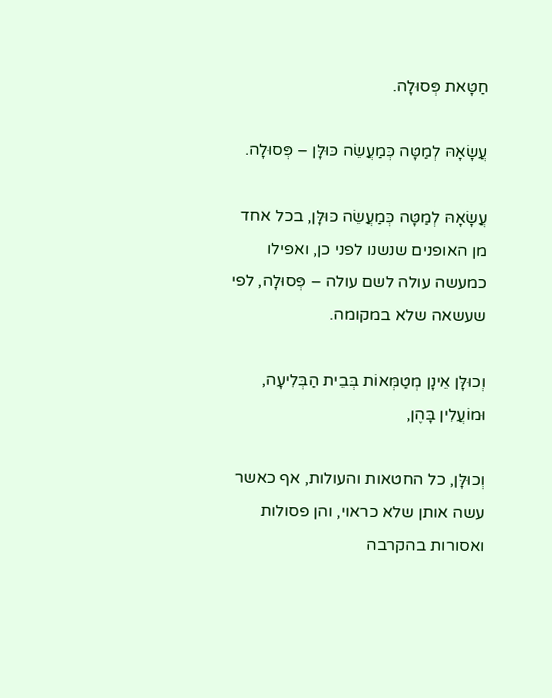חַטָּאת פְּסוּלָה.

עֲשָׂאָהּ לְמַטָּה כְּמַעֲשֵׂה כּוּלָּן – פְּסוּלָה.

עֲשָׂאָהּ לְמַטָּה כְּמַעֲשֵׂה כּוּלָּן, בכל אחד מן האופנים שנשנו לפני כן, ואפילו כמעשה עולה לשם עולה – פְּסוּלָה, לפי שעשאה שלא במקומה.

וְכוּלָּן אֵינָן מְטַמְּאוֹת בְּבֵית הַבְּלִיעָה, וּמוֹעֲלִין בָּהֶן,

וְכוּלָּן, כל החטאות והעולות, אף כאשר עשה אותן שלא כראוי, והן פסולות ואסורות בהקרבה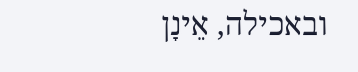ובאכילה, אֵינָן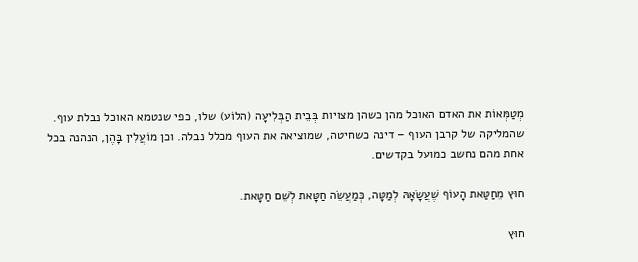מְטַמְּאוֹת את האדם האוכל מהן כשהן מצויות בְּבֵית הַבְּלִיעָה (הלוֹע) שלו, כפי שנטמא האוכל נבלת עוף. שהמליקה של קרבן העוף – דינה כשחיטה, שמוציאה את העוף מכלל נבלה. וכן מוֹעֲלִין בָּהֶן, הנהנה בכל אחת מהם נחשב כמועל בקדשים.

חוּץ מֵחַטַּאת הָעוֹף שֶׁעֲשָׂאָהּ לְמַטָּה, כְּמַעֲשֵׂה חַטָּאת לְשֵׁם חַטָּאת.

חוּץ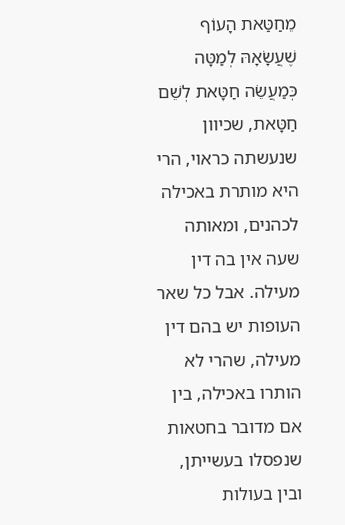מֵחַטַּאת הָעוֹף שֶׁעֲשָׂאָהּ לְמַטָּה כְּמַעֲשֵׂה חַטָּאת לְשֵׁם חַטָּאת, שכיוון שנעשתה כראוי, הרי היא מותרת באכילה לכהנים, ומאותה שעה אין בה דין מעילה. אבל כל שאר העופות יש בהם דין מעילה, שהרי לא הותרו באכילה, בין אם מדובר בחטאות שנפסלו בעשייתן, ובין בעולות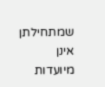שמתחילתן אינן מיועדות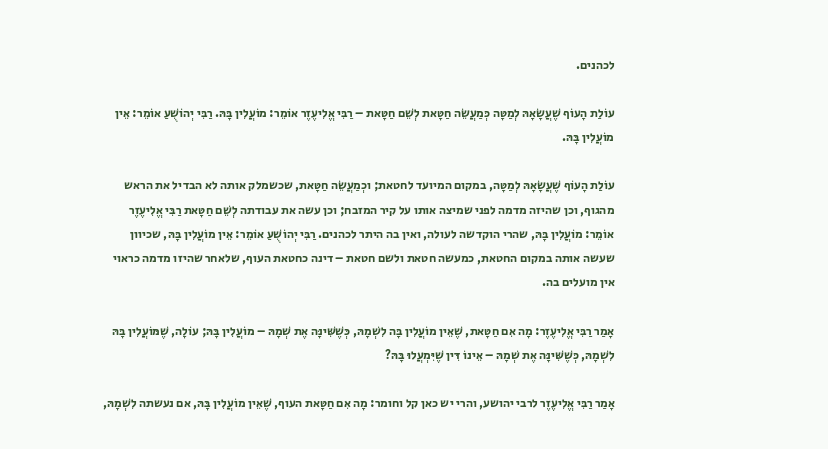לכהנים.

עוֹלַת הָעוֹף שֶׁעֲשָׂאָהּ לְמַטָּה כְּמַעֲשֵׂה חַטָּאת לְשֵׁם חַטָּאת – רַבִּי אֱלִיעֶזֶר אוֹמֵר: מוֹעֲלִין בָּהּ. רַבִּי יְהוֹשֻׁעַ אוֹמֵר: אֵין מוֹעֲלִין בָּהּ.

עוֹלַת הָעוֹף שֶׁעֲשָׂאָהּ לְמַטָּה, במקום המיועד לחטאת; וכְמַעֲשֵׂה חַטָּאת, שכשמלק אותה לא הבדיל את הראש מהגוף, וכן שהיזה מדמה לפני שמיצה אותו על קיר המזבח; וכן עשה את עבודתה לְשֵׁם חַטָּאת רַבִּי אֱלִיעֶזֶר אוֹמֵר: מוֹעֲלִין בָּהּ, שהרי הוקדשה לעולה, ואין בה היתר לכהנים. רַבִּי יְהוֹשֻׁעַ אוֹמֵר: אֵין מוֹעֲלִין בָּהּ, שכיוון שעשה אותה במקום החטאת, כמעשה חטאת ולשם חטאת – דינה כחטאת העוף, שלאחר שהיזו מדמה כראוי אין מועלים בה.

אָמַר רַבִּי אֱלִיעֶזֶר: מָה אִם חַטָּאת, שֶׁאֵין מוֹעֲלִין בָּה לִשְׁמָהּ, כְּשֶׁשִּׁינָּה אֶת שְׁמָהּ – מוֹעֲלִין בָּהּ; עוֹלָה, שֶׁמּוֹעֲלִין בָּהּ לִשְׁמָהּ, כְּשֶׁשִּׁינָּה אֶת שְׁמָהּ – אֵינוֹ דִּין שֶׁיִּמְעֲלוּ בָּהּ?

אָמַר רַבִּי אֱלִיעֶזֶר לרבי יהושע, והרי יש כאן קל וחומר: מָה אִם חַטָּאת העוף, שֶׁאֵין מוֹעֲלִין בָּהּ, אם נעשתה לִשְׁמָהּ,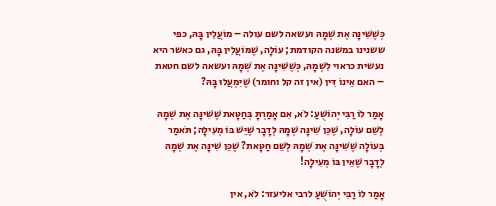כְּשֶׁשִּׁינָּה אֶת שְׁמָהּ ועשאה לשם עולה – מוֹעֲלִין בָּהּ, כפי ששנינו במשנה הקודמת; עוֹלָה, שֶׁמּוֹעֲלִין בָּהּ, גם כאשר היא נעשית כראוי לִשְׁמָהּ, כְּשֶׁשִּׁינָּה אֶת שְׁמָהּ ועשאה לשם חטאת – האם אֵינוֹ דִּין (אין זה קל וחומר) שֶׁיִּמְעֲלוּ בָּהּ?

אָמַר לוֹ רַבִּי יְהוֹשֻׁעַ: לֹא, אִם אָמַרְתָּ בְּחַטָּאת שֶׁשִּׁינָּה אֶת שְׁמָהּ לְשֵׁם עוֹלָה, שֶׁכֵּן שִׁינָּה שְׁמָהּ לְדָבָר שֶׁיֵּשׁ בּוֹ מְעִילָה; תֹּאמַר בְּעוֹלָה שֶׁשִּׁינָּה אֶת שְׁמָהּ לְשֵׁם חַטָּאת? שֶׁכֵּן שִׁינָּה אֶת שְׁמָהּ לְדָבָר שֶׁאֵין בּוֹ מְעִילָה!

אָמַר לוֹ רַבִּי יְהוֹשֻׁעַ לרבי אליעזר: לֹא, אין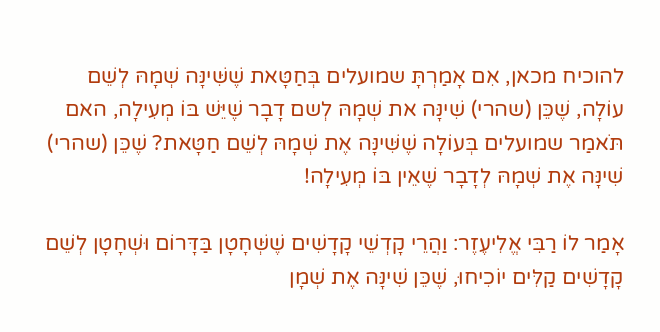להוכיח מכאן, אִם אָמַרְתָּ שמועלים בְּחַטָּאת שֶׁשִּׁינָּה שְׁמָהּ לְשֵׁם עוֹלָה, שֶׁכֵּן (שהרי) שִׁינָּה את שְׁמָהּ לְשם דָבָר שֶׁיֵּשׁ בּוֹ מְעִילָה, האם תֹּאמַר שמועלים בְּעוֹלָה שֶׁשִּׁינָּה אֶת שְׁמָהּ לְשֵׁם חַטָּאת? שֶׁכֵּן (שהרי) שִׁינָּה אֶת שְׁמָהּ לְדָבָר שֶׁאֵין בּוֹ מְעִילָה!

אָמַר לוֹ רַבִּי אֱלִיעֶזֶר: וַהֲרֵי קָדְשֵׁי קָדָשִׁים שֶׁשְּׁחָטָן בַּדָּרוֹם וּשְׁחָטָן לְשֵׁם קָדָשִׁים קַלִּים יוֹכִיחוּ, שֶׁכֵּן שִׁינָּה אֶת שְׁמָן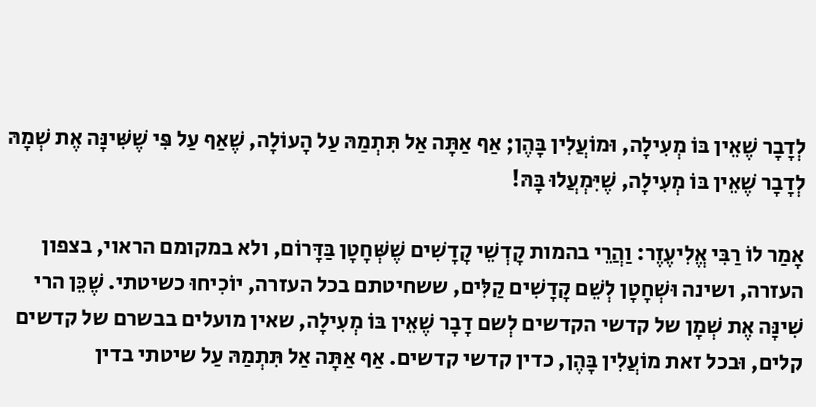לְדָבָר שֶׁאֵין בּוֹ מְעִילָה, וּמוֹעֲלִין בָּהֶן; אַף אַתָּה אַל תִּתְמַהּ עַל הָעוֹלָה, שֶׁאַף עַל פִּי שֶׁשִּׁינָּה אֶת שְׁמָהּ לְדָבָר שֶׁאֵין בּוֹ מְעִילָה, שֶׁיִּמְעֲלוּ בָּהּ!

אָמַר לוֹ רַבִּי אֱלִיעֶזֶר: וַהֲרֵי בהמות קָדְשֵׁי קָדָשִׁים שֶׁשְּׁחָטָן בַּדָּרוֹם, ולא במקומם הראוי, בצפון העזרה, ושינה וּשְׁחָטָן לְשֵׁם קָדָשִׁים קַלִּים, ששחיטתם בכל העזרה, יוֹכִיחוּ כשיטתי. שֶׁכֵּן הרי שִׁינָּה אֶת שְׁמָן של קדשי הקדשים לְשם דָבָר שֶׁאֵין בּוֹ מְעִילָה, שאין מועלים בבשרם של קדשים קלים, וּבכל זאת מוֹעֲלִין בָּהֶן, כדין קדשי קדשים. אַף אַתָּה אַל תִּתְמַהּ עַל שיטתי בדין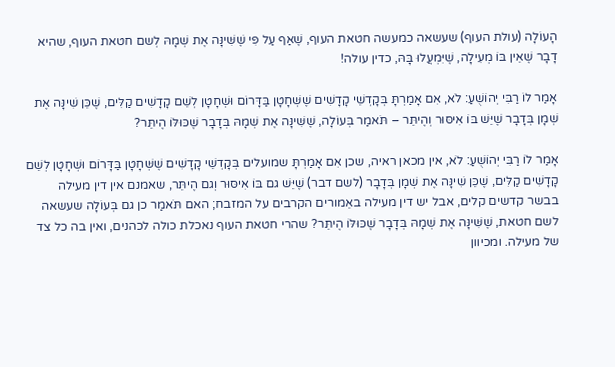הָעוֹלָה (עולת העוף) שעשאה כמעשה חטאת העוף, שֶׁאַף עַל פִּי שֶׁשִּׁינָּה אֶת שְׁמָהּ לְשם חטאת העוף, שהיא דָבָר שֶׁאֵין בּוֹ מְעִילָה, שֶׁיִּמְעֲלוּ בָּהּ, כדין עולה!

אָמַר לוֹ רַבִּי יְהוֹשֻׁעַ: לֹא, אִם אָמַרְתָּ בְּקָדְשֵׁי קָדָשִׁים שֶׁשְּׁחָטָן בַּדָּרוֹם וּשְׁחָטָן לְשֵׁם קָדָשִׁים קַלִּים, שֶׁכֵּן שִׁינָּה אֶת שְׁמָן בְּדָבָר שֶׁיֵּשׁ בּוֹ אִיסּוּר וְהֶיתֵּר – תֹּאמַר בְּעוֹלָה, שֶׁשִּׁינָּה אֶת שְׁמָהּ בְּדָבָר שֶׁכּוּלּוֹ הֶיתֵּר?

אָמַר לוֹ רַבִּי יְהוֹשֻׁעַ: לֹא, אין מכאן ראיה, שכן אִם אָמַרְתָּ שמועלים בְּקָדְשֵׁי קָדָשִׁים שֶׁשְּׁחָטָן בַּדָּרוֹם וּשְׁחָטָן לְשֵׁם קָדָשִׁים קַלִּים, שֶׁכֵּן שִׁינָּה אֶת שְׁמָן בְּדָבָר (לשם דבר) שֶׁיֵּשׁ גם בּוֹ אִיסּוּר וְגם הֶיתֵּר, שאמנם אין דין מעילה בבשר קדשים קלים, אבל יש דין מעילה באֵמורים הקרבים על המזבח; האם תֹּאמַר כן גם בְּעוֹלָה שעשאה לשם חטאת, שֶׁשִּׁינָּה אֶת שְׁמָהּ בְּדָבָר שֶׁכּוּלּוֹ הֶיתֵּר? שהרי חטאת העוף נאכלת כולה לכהנים, ואין בה כל צד של מעילה. ומכיוון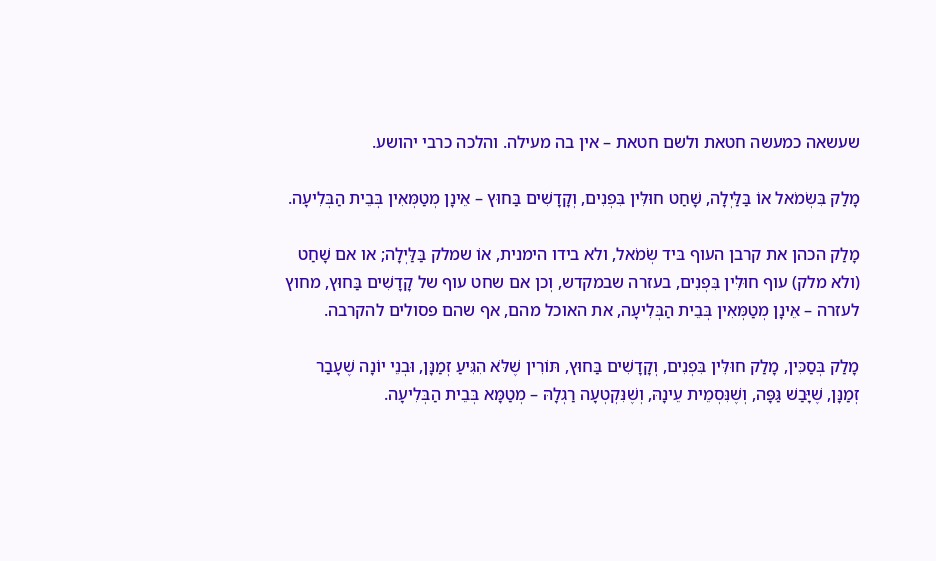שעשאה כמעשה חטאת ולשם חטאת – אין בה מעילה. והלכה כרבי יהושע.

מָלַק בִּשְׂמֹאל אוֹ בַּלַּיְלָה, שָׁחַט חוּלִּין בִּפְנִים, וְקָדָשִׁים בַּחוּץ – אֵינָן מְטַמְּאִין בְּבֵית הַבְּלִיעָה.

מָלַק הכהן את קרבן העוף בּיד שְׂמֹאל, ולא בידו הימנית, אוֹ שמלק בַּלַּיְלָה; או אם שָׁחַט (ולא מלק) עוף חוּלִּין בִּפְנִים, בעזרה שבמקדש, וְכן אם שחט עוף של קָדָשִׁים בַּחוּץ, מחוץ לעזרה – אֵינָן מְטַמְּאִין בְּבֵית הַבְּלִיעָה, את האוכל מהם, אף שהם פסולים להקרבה.

מָלַק בְּסַכִּין, מָלַק חוּלִּין בִּפְנִים, וְקָדָשִׁים בַּחוּץ, תּוֹרִין שֶׁלֹּא הִגִּיעַ זְמַנָּן, וּבְנֵי יוֹנָה שֶׁעָבַר זְמַנָּן, שֶׁיָּבַשׁ גַּפָּה, וְשֶׁנִּסְמֵית עֵינָהּ, וְשֶׁנִּקְטְעָה רַגְלָהּ – מְטַמָּא בְּבֵית הַבְּלִיעָה.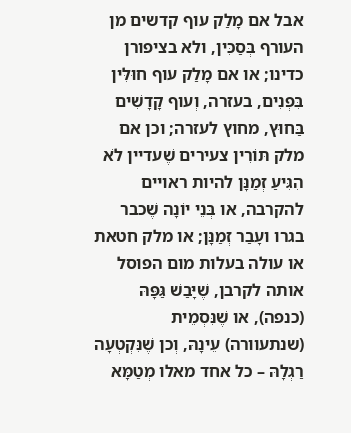אבל אם מָלַק עוף קדשים מן העורף בְּסַכִּין, ולא בציפורן כדינו; או אם מָלַק עוף חוּלִּין בִּפְנִים, בעזרה, וְעוף קָדָשִׁים בַּחוּץ, מחוץ לעזרה; וכן אם מלק תּוֹרִין צעירים שֶׁעדיין לֹא הִגִּיעַ זְמַנָּן להיות ראויים להקרבה, או בְּנֵי יוֹנָה שֶׁכבר בגרו ועָבַר זְמַנָּן; או מלק חטאת או עולה בעלות מום הפוסל אותה לקרבן, שֶׁיָּבַשׁ גַּפָּהּ (כנפה), או שֶׁנִּסְמֵית (שנתעוורה) עֵינָהּ, וְכן שֶׁנִּקְטְעָה רַגְלָהּ – כל אחד מאלו מְטַמָּא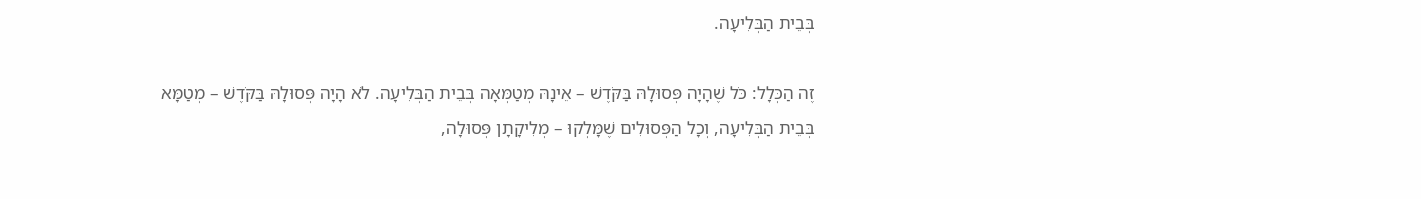בְּבֵית הַבְּלִיעָה.

זֶה הַכְּלָל: כֹּל שֶׁהָיָה פְּסוּלָהּ בַּקֹּדֶשׁ – אֵינָהּ מְטַמְּאָה בְּבֵית הַבְּלִיעָה. לֹא הָיָה פְּסוּלָהּ בַּקֹּדֶשׁ – מְטַמָּא בְּבֵית הַבְּלִיעָה, וְכָל הַפְּסוּלִים שֶׁמָּלְקוּ – מְלִיקָתָן פְּסוּלָה,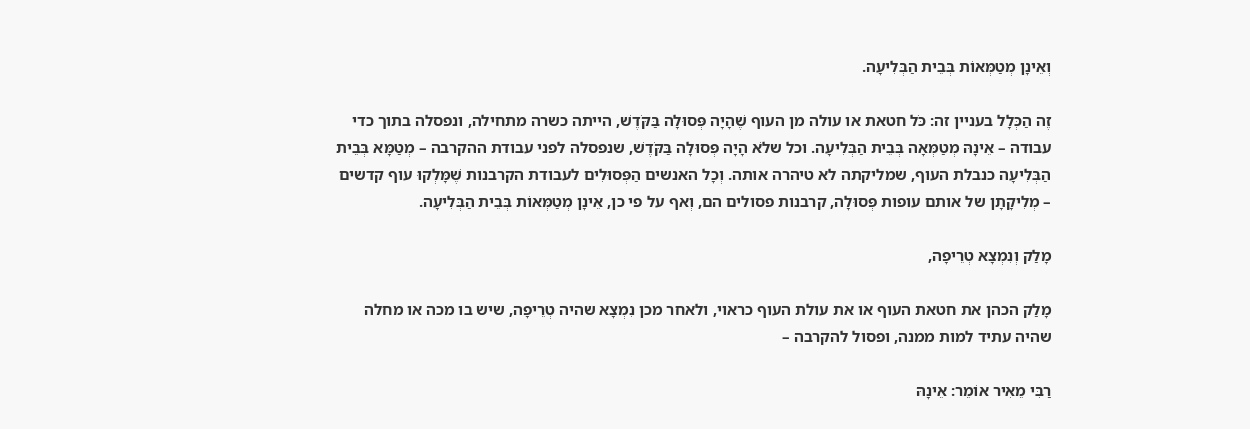וְאֵינָן מְטַמְּאוֹת בְּבֵית הַבְּלִיעָה.

זֶה הַכְּלָל בעניין זה: כֹּל חטאת או עולה מן העוף שֶׁהָיָה פְּסוּלָה בַּקֹּדֶשׁ, הייתה כשרה מתחילה, ונפסלה בתוך כדי עבודה – אֵינָהּ מְטַמְּאָה בְּבֵית הַבְּלִיעָה. וכל שלֹא הָיָה פְּסוּלָה בַּקֹּדֶשׁ, שנפסלה לפני עבודת ההקרבה – מְטַמָּא בְּבֵית הַבְּלִיעָה כנבלת העוף, שמליקתה לא טיהרה אותה. וְכָל האנשים הַפְּסוּלִים לעבודת הקרבנות שֶׁמָּלְקוּ עוף קדשים – מְלִיקָתָן של אותם עופות פְּסוּלָה, קרבנות פסולים הם, וְאף על פי כן, אֵינָן מְטַמְּאוֹת בְּבֵית הַבְּלִיעָה.

מָלַק וְנִמְצָא טְרֵיפָה,

מָלַק הכהן את חטאת העוף או את עולת העוף כראוי, ולאחר מכן נִמְצָא שהיה טְרֵיפָה, שיש בו מכה או מחלה שהיה עתיד למות ממנה, ופסול להקרבה –

רַבִּי מֵאִיר אוֹמֵר: אֵינָהּ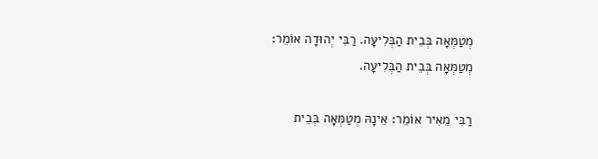מְטַמְּאָה בְּבֵית הַבְּלִיעָה. רַבִּי יְהוּדָה אוֹמֵר: מְטַמְּאָה בְּבֵית הַבְּלִיעָה.

רַבִּי מֵאִיר אוֹמֵר: אֵינָהּ מְטַמְּאָה בְּבֵית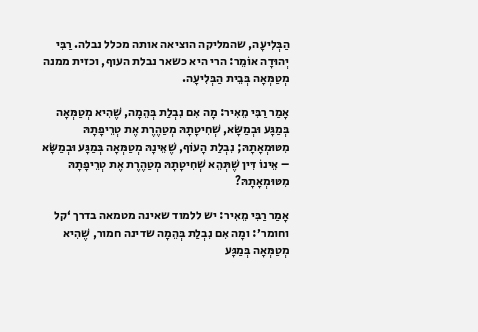הַבְּלִיעָה, שהמליקה הוציאה אותה מכלל נבלה. רַבִּי יְהוּדָה אוֹמֵר: הרי היא כשאר נבלת העוף, וכזית ממנה מְטַמְּאָה בְּבֵית הַבְּלִיעָה.

אָמַר רַבִּי מֵאִיר: מָה אִם נִבְלַת בְּהֵמָה, שֶׁהִיא מְטַמְּאָה בְּמַגָּע וּבְמַשָּׂא, שְׁחִיטָתָהּ מְטַהֶרֶת אֶת טְרֵיפָתָהּ מִטּוּמְאָתָהּ; נִבְלַת הָעוֹף, שֶׁאֵינָהּ מְטַמְּאָה בְּמַגָּע וּבְמַשָּׂא – אֵינוֹ דִּין שֶׁתְּהֵא שְׁחִיטָתָהּ מְטַהֶרֶת אֶת טְרֵיפָתָהּ מִטּוּמְאָתָהּ?

אָמַר רַבִּי מֵאִיר: יש ללמוד שאינה מטמאה בדרך ‘קל וחומר׳: ומָה אִם נִבְלַת בְּהֵמָה שדינה חמור, שֶׁהִיא מְטַמְּאָה בְּמַגָּע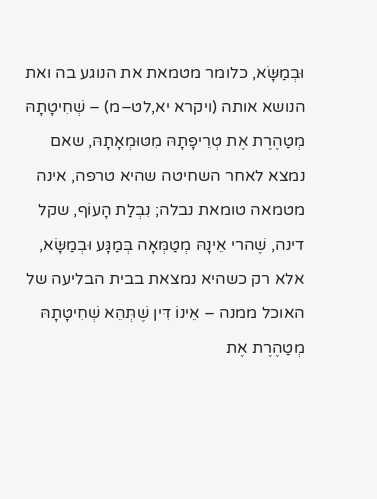וּבְמַשָּׂא, כלומר מטמאת את הנוגע בה ואת הנושא אותה (ויקרא יא,לט–מ) – שְׁחִיטָתָהּ מְטַהֶרֶת אֶת טְרֵיפָתָהּ מִטּוּמְאָתָהּ, שאם נמצא לאחר השחיטה שהיא טרפה, אינה מטמאה טומאת נבלה; נִבְלַת הָעוֹף, שקל דינה, שֶׁהרי אֵינָהּ מְטַמְּאָה בְּמַגָּע וּבְמַשָּׂא, אלא רק כשהיא נמצאת בבית הבליעה של האוכל ממנה – אֵינוֹ דִּין שֶׁתְּהֵא שְׁחִיטָתָהּ מְטַהֶרֶת אֶת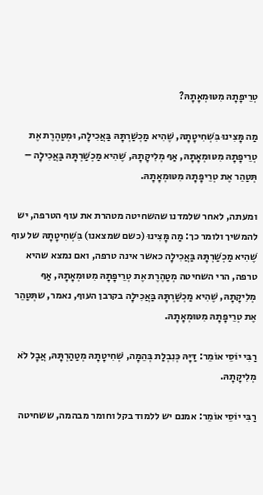טְרֵיפָתָהּ מִטּוּמְאָתָהּ?

מַה מָּצִינוּ בִּשְׁחִיטָתָהּ, שֶׁהִיא מַכְשַׁרְתָּהּ בַּאֲכִילָה, וּמְטַהֶרֶת אֶת טְרֵיפָתָהּ מִטּוּמְאָתָהּ, אַף מְלִיקָתָהּ, שֶׁהִיא מַכְשַׁרְתָּהּ בַּאֲכִילָה – תְּטַהֵר אֶת טְרֵיפָתָהּ מִטּוּמְאָתָהּ.

ומעתה, לאחר שלמדנו שהשחיטה מטהרת את עוף הטרפה, יש להמשיך ולומר כך: מַה מָּצִינוּ (כשם שמצאנו) בִּשְׁחִיטָתָהּ של עוף שֶׁהִיא מַכְשַׁרְתָּהּ בַּאֲכִילָה כאשר אינה טרפה, ואם נמצא שהיא טרפה, הרי השחיטה מְטַהֶרֶת אֶת טְרֵיפָתָהּ מִטּוּמְאָתָהּ, אַף מְלִיקָתָהּ, שֶׁהִיא מַכְשַׁרְתָּהּ בַּאֲכִילָה בקרבן העוף, נאמר, שתְּטַהֵר אֶת טְרֵיפָתָהּ מִטּוּמְאָתָהּ.

רַבִּי יוֹסֵי אוֹמֵר: דַּיָּהּ כְּנִבְלַת בְּהֵמָה, שְׁחִיטָתָהּ מְטַהַרְתָּהּ, אֲבָל לֹא מְלִיקָתָהּ.

רַבִּי יוֹסֵי אוֹמֵר: אמנם יש ללמוד בקל וחומר מבהמה, ששחיטה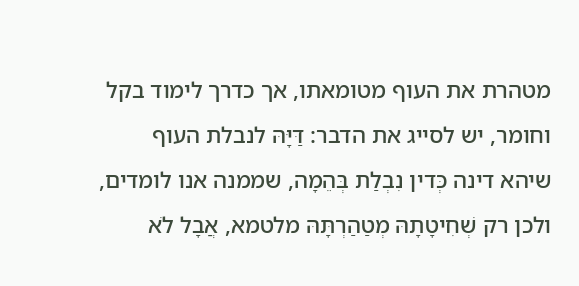מטהרת את העוף מטומאתו, אך כדרך לימוד בקל וחומר, יש לסייג את הדבר: דַּיָּהּ לנבלת העוף שיהא דינה כְּדין נִבְלַת בְּהֵמָה, שממנה אנו לומדים, ולכן רק שְׁחִיטָתָהּ מְטַהַרְתָּהּ מלטמא, אֲבָל לֹא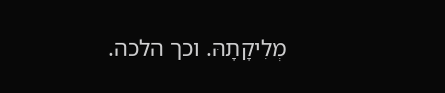מְלִיקָתָהּ. וכך הלכה.